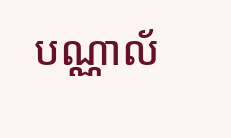បណ្ណាល័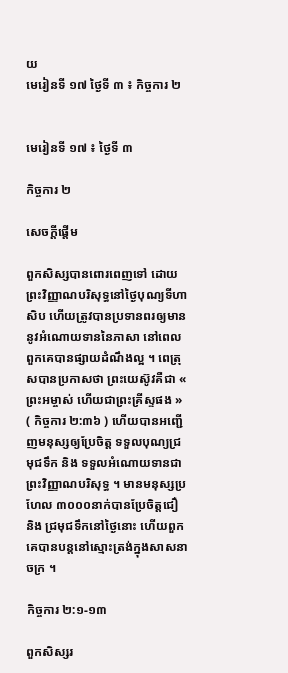យ
មេរៀនទី ១៧ ថ្ងៃទី ៣ ៖ កិច្ចការ ២


មេរៀនទី ១៧ ៖ ថ្ងៃទី ៣

កិច្ចការ ២

សេចក្ដីផ្ដើម

ពួកសិស្សបានពោរពេញទៅ ដោយព្រះវិញ្ញាណបរិសុទ្ធនៅថ្ងៃបុណ្យទីហាសិប ហើយត្រូវបានប្រទានពរឲ្យមាននូវអំណោយទាននៃភាសា នៅពេលពួកគេបានផ្សាយដំណឹងល្អ ។ ពេត្រុសបានប្រកាសថា ព្រះយេស៊ូវគឺជា « ព្រះអម្ចាស់ ហើយជាព្រះគ្រីស្ទផង » ( កិច្ចការ ២:៣៦ ) ហើយបានអញ្ជើញមនុស្សឲ្យប្រែចិត្ត ទទួលបុណ្យជ្រមុជទឹក និង ទទួលអំណោយទានជាព្រះវិញ្ញាណបរិសុទ្ធ ។ មានមនុស្សប្រហែល ៣០០០នាក់បានប្រែចិត្តជឿ និង ជ្រមុជទឹកនៅថ្ងៃនោះ ហើយពួកគេបានបន្តនៅស្មោះត្រង់ក្នុងសាសនាចក្រ ។

កិច្ចការ ២:១-១៣

ពួកសិស្សរ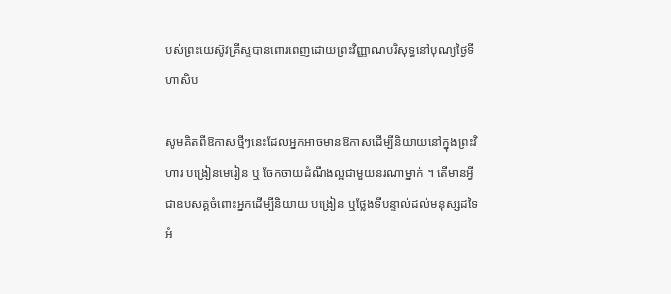បស់ព្រះយេស៊ូវគ្រីស្ទបានពោរពេញដោយព្រះវិញ្ញាណបរិសុទ្ធនៅបុណ្យថ្ងៃទីហាសិប

សូមគិតពីឱកាសថ្មីៗនេះដែលអ្នកអាចមានឱកាសដើម្បីនិយាយនៅក្នុងព្រះវិហារ បង្រៀនមេរៀន ឬ ចែកចាយដំណឹងល្អជាមួយនរណាម្នាក់ ។ តើមានអ្វីជាឧបសគ្គចំពោះអ្នកដើម្បីនិយាយ បង្រៀន ឬថ្លែងទីបន្ទាល់ដល់មនុស្សដទៃអំ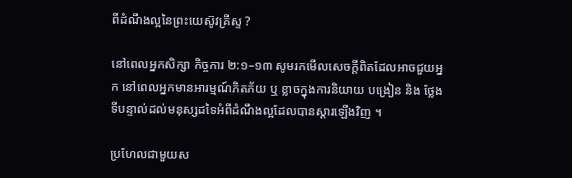ពីដំណឹងល្អនៃព្រះយេស៊ូវគ្រីស្ទ ?

នៅពេលអ្នកសិក្សា កិច្ចការ ២:១–១៣ សូមរកមើលសេចក្តីពិតដែលអាចជួយអ្នក នៅពេលអ្នកមានអារម្មណ៍ភិតភ័យ ឬ ខ្លាចក្នុងការនិយាយ បង្រៀន និង ថ្លែងទីបន្ទាល់ដល់មនុស្សដទៃអំពីដំណឹងល្អដែលបានស្តារឡើងវិញ ។

ប្រហែលជាមួយស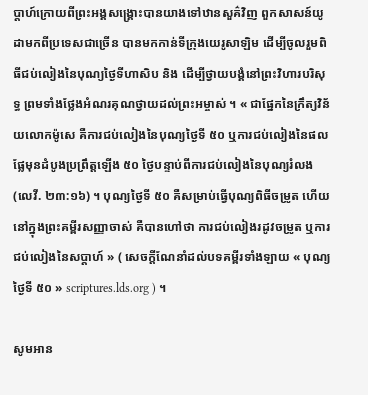ប្តាហ៍ក្រោយពីព្រះអង្គសង្គ្រោះបានយាងទៅឋានសួគ៌វិញ ពួកសាសន៍យូដាមកពីប្រទេសជាច្រើន បានមកកាន់ទីក្រុងយេរូសាឡិម ដើម្បីចូលរួមពិធីជប់លៀងនៃបុណ្យថ្ងៃទីហាសិប និង ដើម្បីថ្វាយបង្គំនៅព្រះវិហារបរិសុទ្ធ ព្រមទាំងថ្លែងអំណរគុណថ្វាយដល់ព្រះអម្ចាស់ ។ « ជាផ្នែកនៃក្រឹត្យវិន័យលោកម៉ូសេ គឺការជប់លៀងនៃបុណ្យថ្ងៃទី ៥០ ឬការជប់លៀងនៃផលផ្លែមុនដំបូងប្រព្រឹត្តឡើង ៥០ ថ្ងៃបន្ទាប់ពីការជប់លៀងនៃបុណ្យរំលង (លេវី. ២៣:១៦) ។ បុណ្យថ្ងៃទី ៥០ គឺសម្រាប់ធ្វើបុណ្យពិធីចម្រូត ហើយនៅក្នុងព្រះគម្ពីរសញ្ញាចាស់ គឺបានហៅថា ការជប់លៀងរដូវចម្រូត ឬការជប់លៀងនៃសប្ដាហ៍ » ( សេចក្ដីណែនាំដល់បទគម្ពីរទាំងឡាយ « បុណ្យថ្ងៃទី ៥០ » scriptures.lds.org ) ។

សូមអាន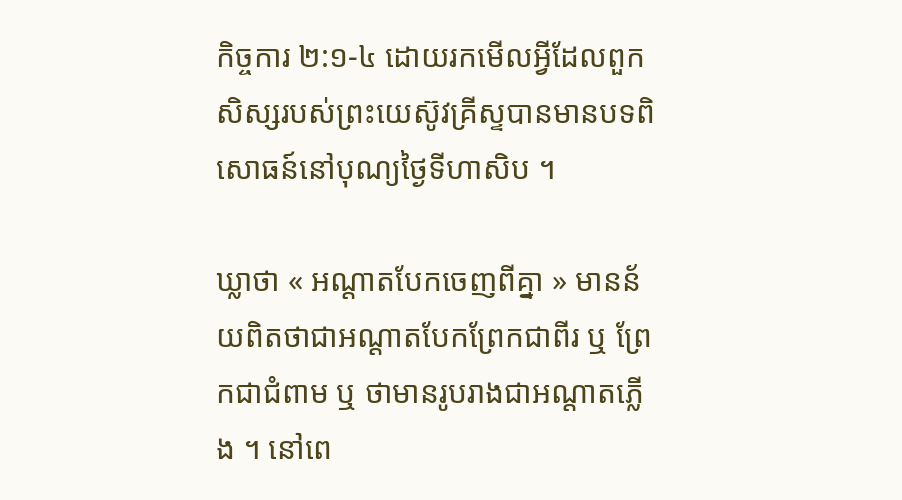កិច្ចការ ២:១-៤ ដោយរកមើលអ្វីដែលពួកសិស្សរបស់ព្រះយេស៊ូវគ្រីស្ទបានមានបទពិសោធន៍នៅបុណ្យថ្ងៃទីហាសិប ។

ឃ្លាថា « អណ្តាតបែកចេញពីគ្នា » មានន័យពិតថាជាអណ្តាតបែកព្រែកជាពីរ ឬ ព្រែកជាជំពាម ឬ ថាមានរូបរាងជាអណ្តាតភ្លើង ។ នៅពេ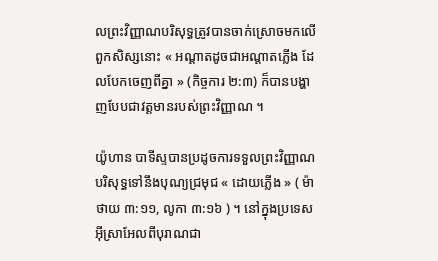លព្រះវិញ្ញាណបរិសុទ្ធត្រូវបានចាក់ស្រោចមកលើពួកសិស្សនោះ « អណ្តាតដូចជាអណ្តាតភ្លើង ដែលបែកចេញពីគ្នា » (កិច្ចការ ២:៣) ក៏បានបង្ហាញបែបជាវត្តមានរបស់ព្រះវិញ្ញាណ ។

យ៉ូហាន បាទីស្ទបានប្រដូចការទទួលព្រះវិញ្ញាណបរិសុទ្ធទៅនឹងបុណ្យជ្រមុជ « ដោយភ្លើង » ( ម៉ាថាយ ៣:១១, លូកា ៣:១៦ ) ។ នៅក្នុងប្រទេសអ៊ីស្រាអែលពីបុរាណជា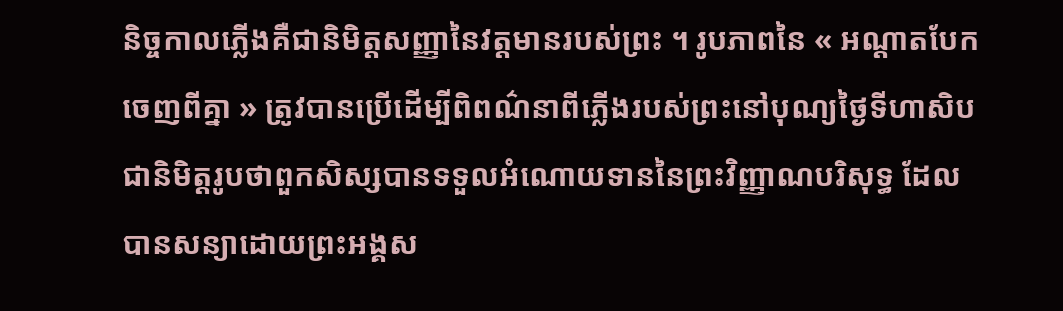និច្ចកាលភ្លើងគឺជានិមិត្តសញ្ញានៃវត្តមានរបស់ព្រះ ។ រូបភាពនៃ « អណ្តាតបែកចេញពីគ្នា » ត្រូវបានប្រើដើម្បីពិពណ៌នាពីភ្លើងរបស់ព្រះនៅបុណ្យថ្ងៃទីហាសិប ជានិមិត្តរូបថាពួកសិស្សបានទទួលអំណោយទាននៃព្រះវិញ្ញាណបរិសុទ្ធ ដែលបានសន្យាដោយព្រះអង្គស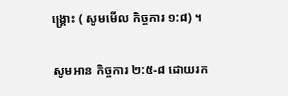ង្គ្រោះ ( សូមមើល កិច្ចការ ១:៨) ។

សូមអាន កិច្ចការ ២:៥-៨ ដោយរក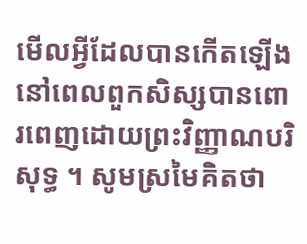មើលអ្វីដែលបានកើតឡើង នៅពេលពួកសិស្សបានពោរពេញដោយព្រះវិញ្ញាណបរិសុទ្ធ ។ សូមស្រមៃគិតថា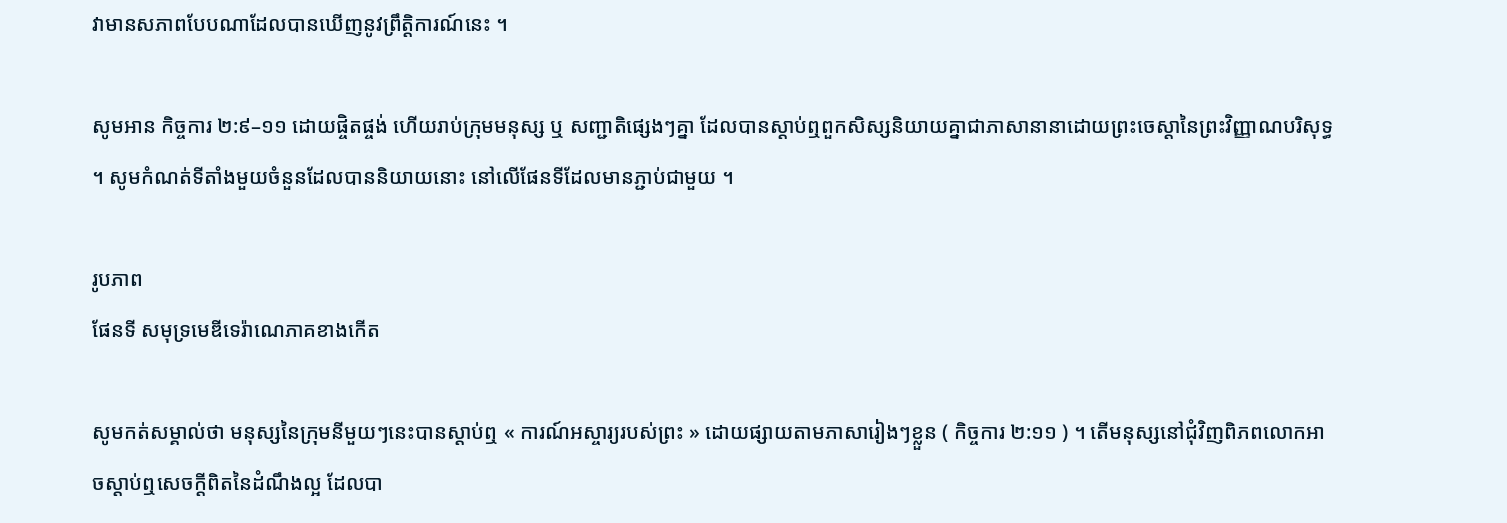វាមានសភាពបែបណាដែលបានឃើញនូវព្រឹត្តិការណ៍នេះ ។

សូមអាន កិច្ចការ ២:៩–១១ ដោយផ្ចិតផ្ចង់ ហើយរាប់ក្រុមមនុស្ស ឬ សញ្ជាតិផ្សេងៗគ្នា ដែលបានស្តាប់ឮពួកសិស្សនិយាយគ្នាជាភាសានានាដោយព្រះចេស្តានៃព្រះវិញ្ញាណបរិសុទ្ធ ។ សូមកំណត់ទីតាំងមួយចំនួនដែលបាននិយាយនោះ នៅលើផែនទីដែលមានភ្ជាប់ជាមួយ ។

រូបភាព
ផែនទី សមុទ្រមេឌីទេរ៉ាណេភាគខាងកើត

សូមកត់សម្គាល់ថា មនុស្សនៃក្រុមនីមួយៗនេះបានស្តាប់ឮ « ការណ៍អស្ចារ្យរបស់ព្រះ » ដោយផ្សាយតាមភាសារៀងៗខ្លួន ( កិច្ចការ ២:១១ ) ។ តើមនុស្សនៅជុំវិញពិភពលោកអាចស្តាប់ឮសេចក្តីពិតនៃដំណឹងល្អ ដែលបា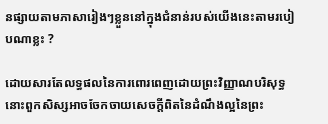នផ្សាយតាមភាសារៀងៗខ្លួននៅក្នុងជំនាន់របស់យើងនេះតាមរបៀបណាខ្លះ ?

ដោយសារតែលទ្ធផលនៃការពោរពេញដោយព្រះវិញ្ញាណបរិសុទ្ធ នោះពួកសិស្សអាចចែកចាយសេចក្តីពិតនៃដំណឹងល្អនៃព្រះ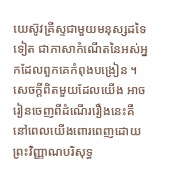យេស៊ូវគ្រីស្ទជាមួយមនុស្សដទៃទៀត ជាភាសាកំណើតនៃអស់អ្នកដែលពួកគេកំពុងបង្រៀន ។ សេចក្តីពិតមួយដែលយើង អាចរៀនចេញពីដំណើររឿងនេះគឺ នៅពេលយើងពោរពេញដោយព្រះវិញ្ញាណបរិសុទ្ធ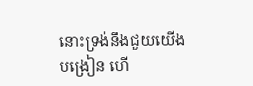នោះទ្រង់នឹងជួយយើងបង្រៀន ហើ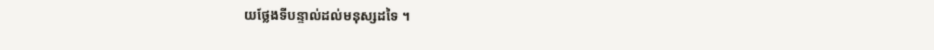យថ្លែងទីបន្ទាល់ដល់មនុស្សដទៃ ។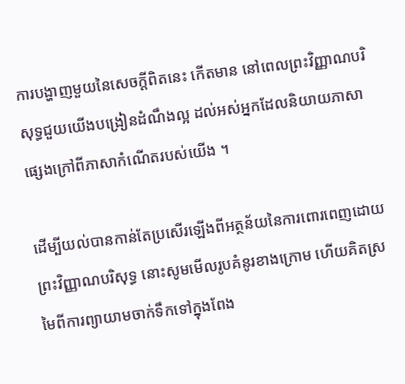ការបង្ហាញមួយនៃសេចក្តីពិតនេះ កើតមាន នៅពេលព្រះវិញ្ញាណបរិសុទ្ធជួយយើងបង្រៀនដំណឹងល្អ ដល់អស់អ្នកដែលនិយាយភាសាផ្សេងក្រៅពីភាសាកំណើតរបស់យើង ។

ដើម្បីយល់បានកាន់តែប្រសើរឡើងពីអត្ថន័យនៃការពោរពេញដោយព្រះវិញ្ញាណបរិសុទ្ធ នោះសូមមើលរូបគំនូរខាងក្រោម ហើយគិតស្រមៃពីការព្យាយាមចាក់ទឹកទៅក្នុងពែង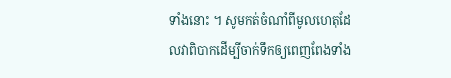ទាំងនោះ ។ សូមកត់ចំណាំពីមូលហេតុដែលវាពិបាកដើម្បីចាក់ទឹកឲ្យពេញពែងទាំង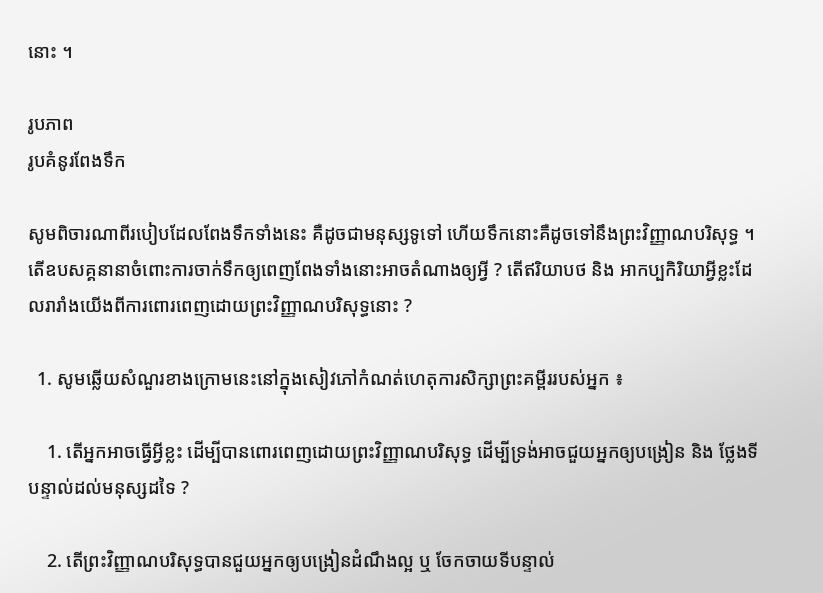នោះ ។

រូបភាព
រូបគំនូរពែងទឹក

សូមពិចារណាពីរបៀបដែលពែងទឹកទាំងនេះ គឺដូចជាមនុស្សទូទៅ ហើយទឹកនោះគឺដូចទៅនឹងព្រះវិញ្ញាណបរិសុទ្ធ ។ តើឧបសគ្គនានាចំពោះការចាក់ទឹកឲ្យពេញពែងទាំងនោះអាចតំណាងឲ្យអ្វី ? តើឥរិយាបថ និង អាកប្បកិរិយាអ្វីខ្លះដែលរារាំងយើងពីការពោរពេញដោយព្រះវិញ្ញាណបរិសុទ្ធនោះ ?

  1. សូមឆ្លើយសំណួរខាងក្រោមនេះនៅក្នុងសៀវភៅកំណត់ហេតុការសិក្សាព្រះគម្ពីររបស់អ្នក ៖

    1. តើអ្នកអាចធ្វើអ្វីខ្លះ ដើម្បីបានពោរពេញដោយព្រះវិញ្ញាណបរិសុទ្ធ ដើម្បីទ្រង់អាចជួយអ្នកឲ្យបង្រៀន និង ថ្លែងទីបន្ទាល់ដល់មនុស្សដទៃ ?

    2. តើព្រះវិញ្ញាណបរិសុទ្ធបានជួយអ្នកឲ្យបង្រៀនដំណឹងល្អ ឬ ចែកចាយទីបន្ទាល់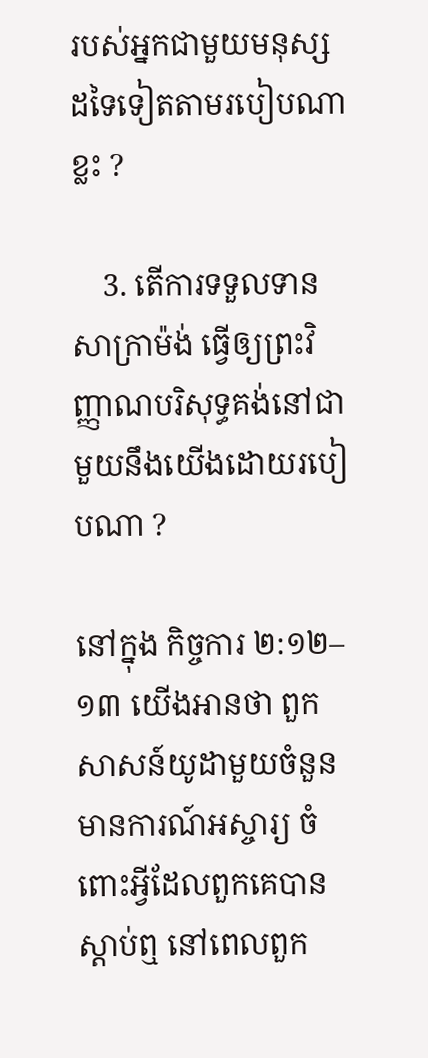របស់អ្នកជាមួយមនុស្សដទៃទៀតតាមរបៀបណាខ្លះ ?

    3. តើការទទួលទានសាក្រាម៉ង់ ធ្វើឲ្យព្រះវិញ្ញាណបរិសុទ្ធគង់នៅជាមួយនឹងយើងដោយរបៀបណា ?

នៅក្នុង កិច្ចការ ២:១២–១៣ យើងអានថា ពួកសាសន៍យូដាមួយចំនួនមានការណ៍អស្ចារ្យ ចំពោះអ្វីដែលពួកគេបានស្តាប់ឮ នៅពេលពួក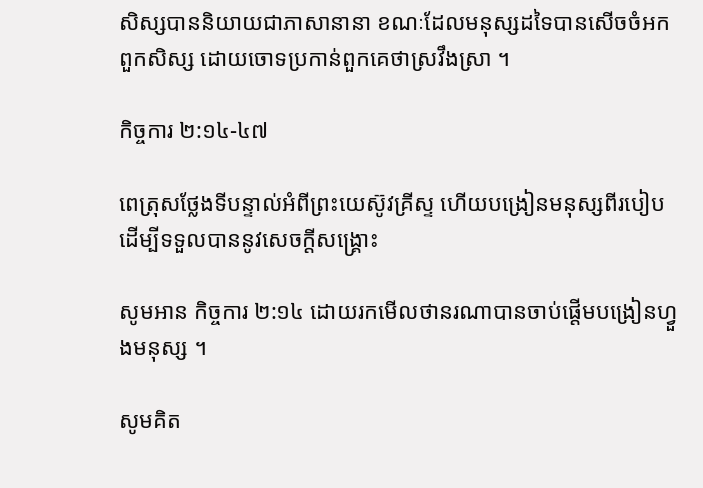សិស្សបាននិយាយជាភាសានានា ខណៈដែលមនុស្សដទៃបានសើចចំអកពួកសិស្ស ដោយចោទប្រកាន់ពួកគេថាស្រវឹងស្រា ។

កិច្ចការ ២:១៤-៤៧

ពេត្រុសថ្លែងទីបន្ទាល់អំពីព្រះយេស៊ូវគ្រីស្ទ ហើយបង្រៀនមនុស្សពីរបៀបដើម្បីទទួលបាននូវសេចក្តីសង្គ្រោះ

សូមអាន កិច្ចការ ២:១៤ ដោយរកមើលថានរណាបានចាប់ផ្តើមបង្រៀនហ្វួងមនុស្ស ។

សូមគិត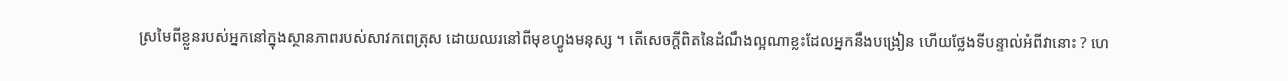ស្រមៃពីខ្លួនរបស់អ្នកនៅក្នុងស្ថានភាពរបស់សាវកពេត្រុស ដោយឈរនៅពីមុខហ្វូងមនុស្ស ។ តើសេចក្តីពិតនៃដំណឹងល្អណាខ្លះដែលអ្នកនឹងបង្រៀន ហើយថ្លែងទីបន្ទាល់អំពីវានោះ ? ហេ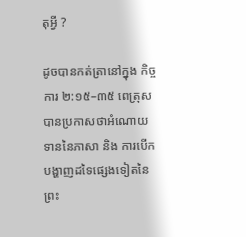តុអ្វី ?

ដូចបានកត់ត្រានៅក្នុង កិច្ចការ ២:១៥–៣៥ ពេត្រុសបានប្រកាសថាអំណោយទាននៃភាសា និង ការបើកបង្ហាញដទៃផ្សេងទៀតនៃព្រះ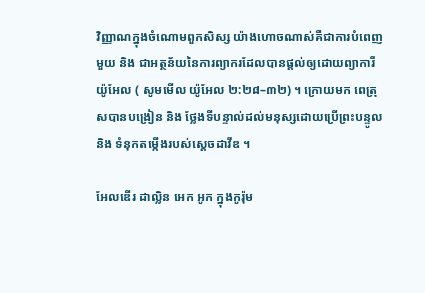វិញ្ញាណក្នុងចំណោមពួកសិស្ស យ៉ាងហោចណាស់គឺជាការបំពេញមួយ និង ជាអត្ថន័យនៃការព្យាករដែលបានផ្តល់ឲ្យដោយព្យាការី យ៉ូអែល ( សូមមើល យ៉ូអែល ២:២៨–៣២) ។ ក្រោយមក ពេត្រុសបានបង្រៀន និង ថ្លែងទីបន្ទាល់ដល់មនុស្សដោយប្រើព្រះបន្ទូល និង ទំនុកតម្កើងរបស់ស្តេចដាវីឌ ។

អែលឌើរ ដាល្លិន អេក អូក ក្នុងកូរ៉ុម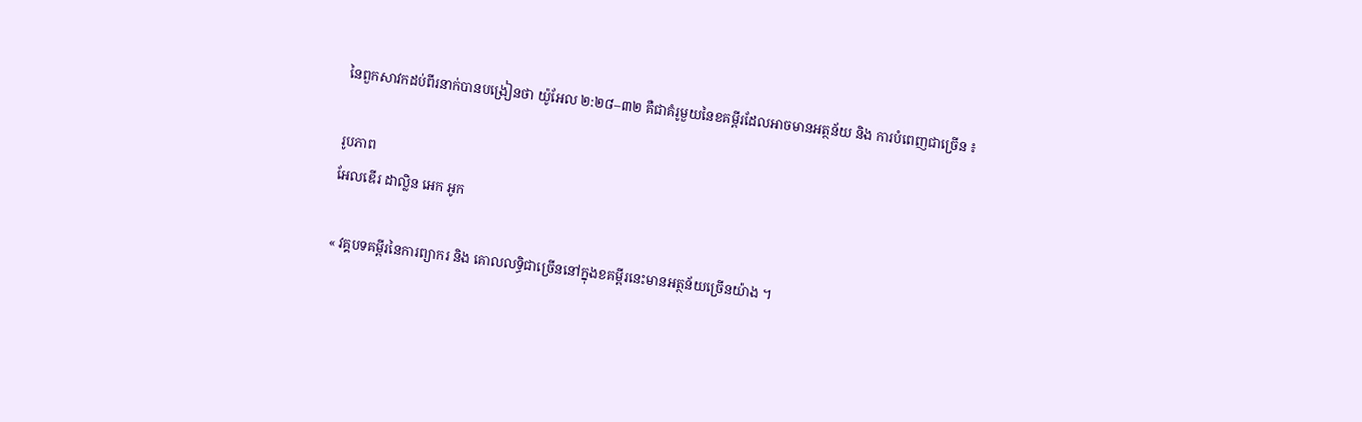នៃពួកសាវកដប់ពីរនាក់បានបង្រៀនថា យ៉ូអែល ២:២៨–៣២ គឺជាគំរូមួយនៃខគម្ពីរដែលអាចមានអត្ថន័យ និង ការបំពេញជាច្រើន ៖

រូបភាព
អែលឌើរ ដាល្លិន អេក អូក

« វគ្គបទគម្ពីរនៃការព្យាករ និង គោលលទ្ធិជាច្រើននៅក្នុងខគម្ពីរនេះមានអត្ថន័យច្រើនយ៉ាង ។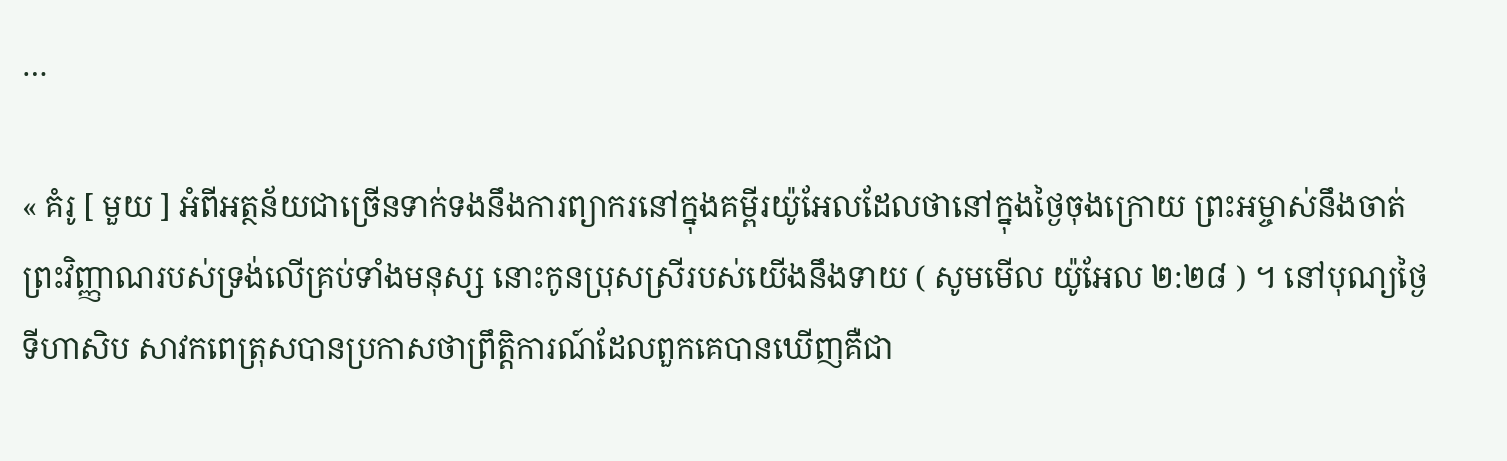…

« គំរូ [ មួយ ] អំពីអត្ថន័យជាច្រើនទាក់ទងនឹងការព្យាករនៅក្នុងគម្ពីរយ៉ូអែលដែលថានៅក្នុងថ្ងៃចុងក្រោយ ព្រះអម្ចាស់នឹងចាត់ព្រះវិញ្ញាណរបស់ទ្រង់លើគ្រប់ទាំងមនុស្ស នោះកូនប្រុសស្រីរបស់យើងនឹងទាយ ( សូមមើល យ៉ូអែល ២:២៨ ) ។ នៅបុណ្យថ្ងៃទីហាសិប សាវកពេត្រុសបានប្រកាសថាព្រឹត្តិការណ៍ដែលពួកគេបានឃើញគឺជា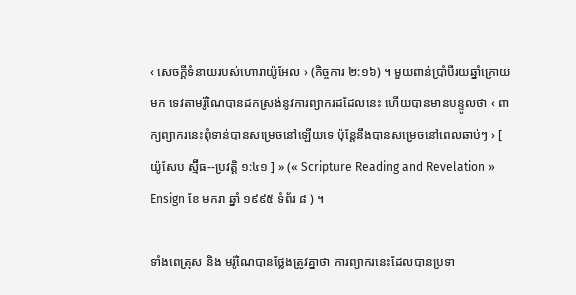‹ សេចក្តីទំនាយរបស់ហោរាយ៉ូអែល › (កិច្ចការ ២:១៦) ។ មួយពាន់ប្រាំបីរយឆ្នាំក្រោយមក ទេវតាមរ៉ូណៃបានដកស្រង់នូវការព្យាករដដែលនេះ ហើយបានមានបន្ទូលថា ‹ ពាក្យព្យាករនេះពុំទាន់បានសម្រេចនៅឡើយទេ ប៉ុន្តែនឹងបានសម្រេចនៅពេលឆាប់ៗ › [ យ៉ូសែប ស្ម៊ីធ--ប្រវត្តិ ១:៤១ ] » (« Scripture Reading and Revelation » Ensign ខែ មករា ឆ្នាំ ១៩៩៥ ទំព័រ ៨ ) ។

ទាំងពេត្រុស និង មរ៉ូណៃបានថ្លែងត្រូវគ្នាថា ការព្យាករនេះដែលបានប្រទា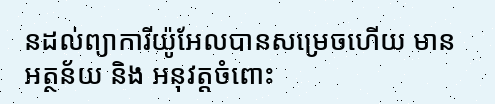នដល់ព្យាការីយ៉ូអែលបានសម្រេចហើយ មានអត្ថន័យ និង អនុវត្តចំពោះ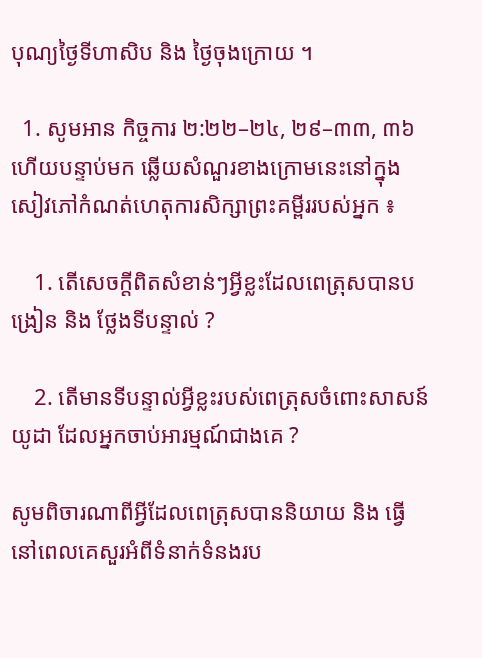បុណ្យថ្ងៃទីហាសិប និង ថ្ងៃចុងក្រោយ ។

  1. សូមអាន កិច្ចការ ២:២២–២៤, ២៩–៣៣, ៣៦ ហើយបន្ទាប់មក ឆ្លើយសំណួរខាងក្រោមនេះនៅក្នុងសៀវភៅកំណត់ហេតុការសិក្សាព្រះគម្ពីររបស់អ្នក ៖

    1. តើសេចក្តីពិតសំខាន់ៗអ្វីខ្លះដែលពេត្រុសបានបង្រៀន និង ថ្លែងទីបន្ទាល់ ?

    2. តើមានទីបន្ទាល់អ្វីខ្លះរបស់ពេត្រុសចំពោះសាសន៍យូដា ដែលអ្នកចាប់អារម្មណ៍ជាងគេ ?

សូមពិចារណាពីអ្វីដែលពេត្រុសបាននិយាយ និង ធ្វើនៅពេលគេសួរអំពីទំនាក់ទំនងរប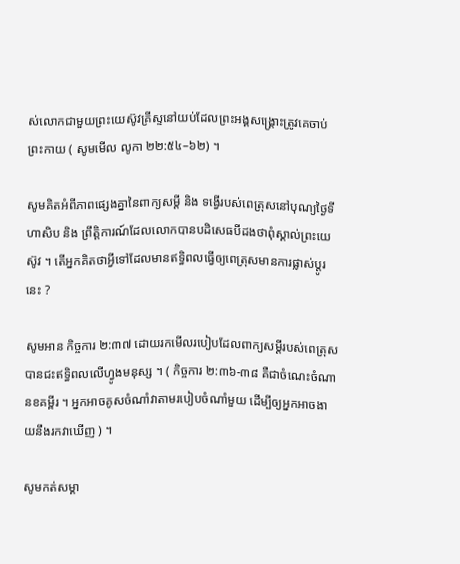ស់លោកជាមួយព្រះយេស៊ូវគ្រីស្ទនៅយប់ដែលព្រះអង្គសង្គ្រោះត្រូវគេចាប់ព្រះកាយ ( សូមមើល លូកា ២២:៥៤–៦២) ។

សូមគិតអំពីភាពផ្សេងគ្នានៃពាក្យសម្តី និង ទង្វើរបស់ពេត្រុសនៅបុណ្យថ្ងៃទីហាសិប និង ព្រឹត្តិការណ៍ដែលលោកបានបដិសេធបីដងថាពុំស្គាល់ព្រះយេស៊ូវ ។ តើអ្នកគិតថាអ្វីទៅដែលមានឥទ្ធិពលធ្វើឲ្យពេត្រុសមានការផ្លាស់ប្តូរនេះ ?

សូមអាន កិច្ចការ ២:៣៧ ដោយរកមើលរបៀបដែលពាក្យសម្តីរបស់ពេត្រុសបានជះឥទ្ធិពលលើហ្វូងមនុស្ស ។ ( កិច្ចការ ២:៣៦-៣៨ គឺជាចំណេះចំណានខគម្ពីរ ។ អ្នកអាចគូសចំណាំវាតាមរបៀបចំណាំមួយ ដើម្បីឲ្យអ្នកអាចងាយនឹងរកវាឃើញ ) ។

សូមកត់សម្គា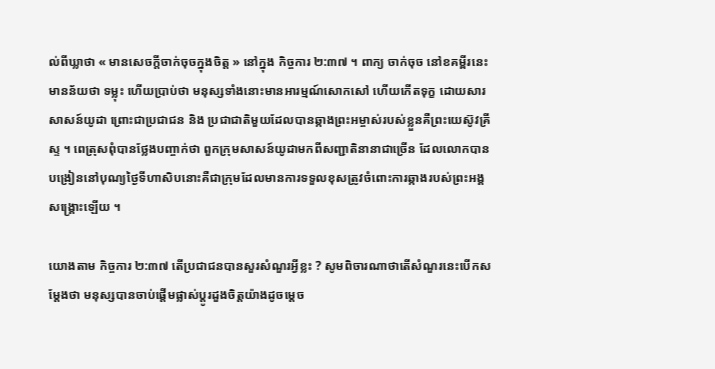ល់ពីឃ្លាថា « មានសេចក្តីចាក់ចុចក្នុងចិត្ត » នៅក្នុង កិច្ចការ ២:៣៧ ។ ពាក្យ ចាក់ចុច នៅខគម្ពីរនេះមានន័យថា ទម្លុះ ហើយប្រាប់ថា មនុស្សទាំងនោះមានអារម្មណ៍សោកសៅ ហើយកើតទុក្ខ ដោយសារសាសន៍យូដា ព្រោះជាប្រជាជន និង ប្រជាជាតិមួយដែលបានឆ្កាងព្រះអម្ចាស់របស់ខ្លួនគឺព្រះយេស៊ូវគ្រីស្ទ ។ ពេត្រុសពុំបានថ្លែងបញ្ចាក់ថា ពួកក្រុមសាសន៍យូដាមកពីសញ្ជាតិនានាជាច្រើន ដែលលោកបានបង្រៀននៅបុណ្យថ្ងៃទីហាសិបនោះគឺជាក្រុមដែលមានការទទួលខុសត្រូវចំពោះការឆ្កាងរបស់ព្រះអង្គសង្គ្រោះឡើយ ។

យោងតាម កិច្ចការ ២:៣៧ តើប្រជាជនបានសួរសំណួរអ្វីខ្លះ ? សូមពិចារណាថាតើសំណួរនេះបើកសម្តែងថា មនុស្សបានចាប់ផ្តើមផ្លាស់ប្ដូរដួងចិត្តយ៉ាងដូចម្ដេច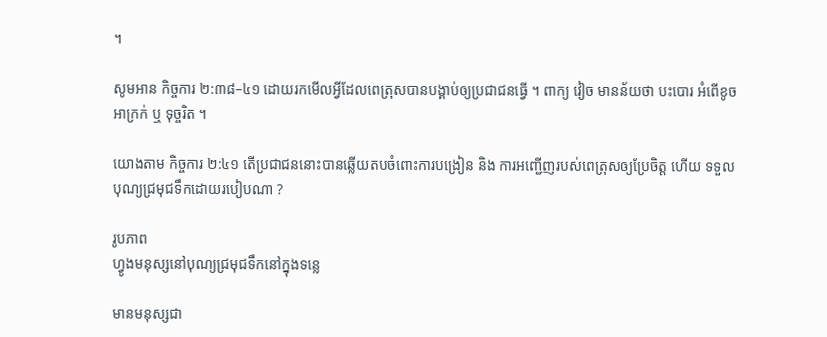។

សូមអាន កិច្ចការ ២:៣៨–៤១ ដោយរកមើលអ្វីដែលពេត្រុសបានបង្គាប់ឲ្យប្រជាជនធ្វើ ។ ពាក្យ វៀច មានន័យថា បះបោរ អំពើខូចអាក្រក់ ឬ ទុច្ចរិត ។

យោងតាម កិច្ចការ ២:៤១ តើប្រជាជននោះបានឆ្លើយតបចំពោះការបង្រៀន និង ការអញ្ជើញរបស់ពេត្រុសឲ្យប្រែចិត្ត ហើយ ទទួលបុណ្យជ្រមុជទឹកដោយរបៀបណា ?

រូបភាព
ហ្វូងមនុស្សនៅបុណ្យជ្រមុជទឹកនៅក្នុងទន្លេ

មានមនុស្សជា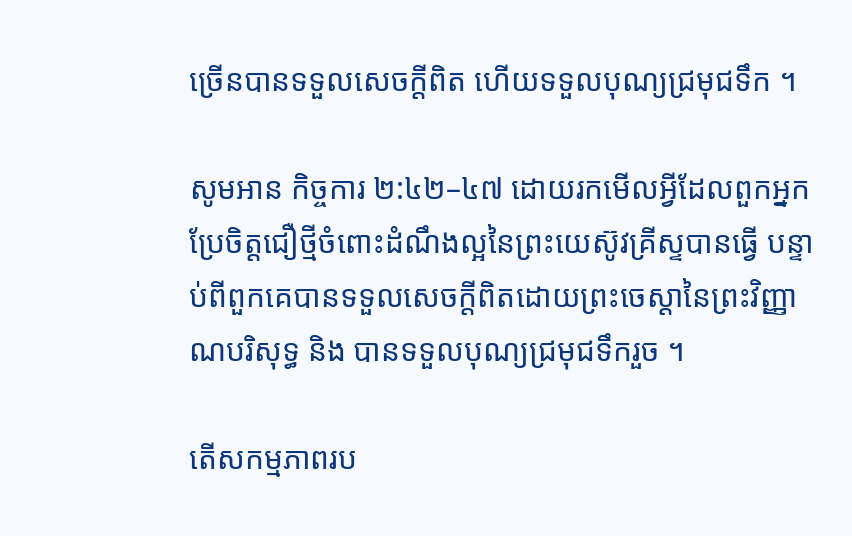ច្រើនបានទទួលសេចក្តីពិត ហើយទទួលបុណ្យជ្រមុជទឹក ។

សូមអាន កិច្ចការ ២:៤២–៤៧ ដោយរកមើលអ្វីដែលពួកអ្នកប្រែចិត្តជឿថ្មីចំពោះដំណឹងល្អនៃព្រះយេស៊ូវគ្រីស្ទបានធ្វើ បន្ទាប់ពីពួកគេបានទទួលសេចក្តីពិតដោយព្រះចេស្តានៃព្រះវិញ្ញាណបរិសុទ្ធ និង បានទទួលបុណ្យជ្រមុជទឹករួច ។

តើសកម្មភាពរប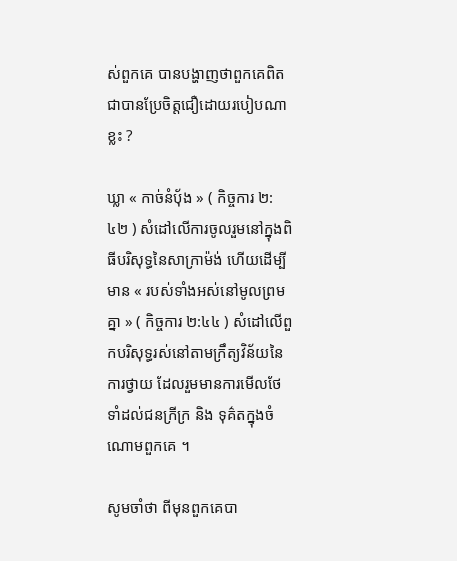ស់ពួកគេ បានបង្ហាញថាពួកគេពិតជាបានប្រែចិត្តជឿដោយរបៀបណាខ្លះ ?

ឃ្លា « កាច់នំបុ័ង » ( កិច្ចការ ២:៤២ ) សំដៅលើការចូលរួមនៅក្នុងពិធីបរិសុទ្ធនៃសាក្រាម៉ង់ ហើយដើម្បីមាន « របស់ទាំងអស់នៅមូលព្រមគ្នា » ( កិច្ចការ ២:៤៤ ) សំដៅលើពួកបរិសុទ្ធរស់នៅតាមក្រឹត្យវិន័យនៃការថ្វាយ ដែលរួមមានការមើលថែទាំដល់ជនក្រីក្រ និង ទុគ៌តក្នុងចំណោមពួកគេ ។

សូមចាំថា ពីមុនពួកគេបា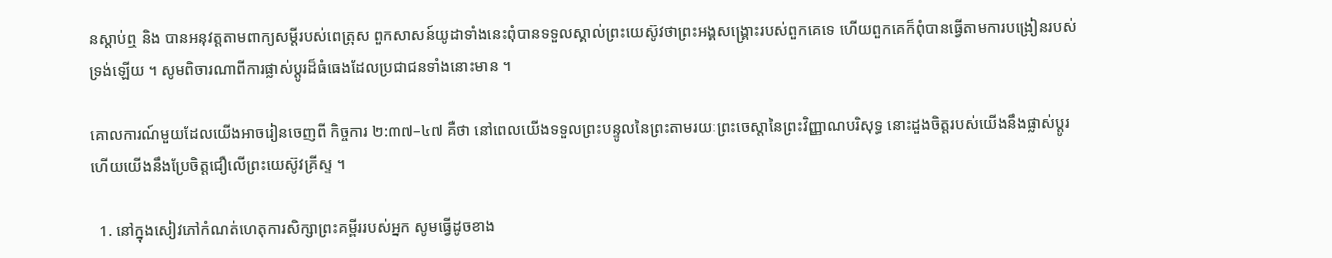នស្តាប់ឮ និង បានអនុវត្តតាមពាក្យសម្តីរបស់ពេត្រុស ពួកសាសន៍យូដាទាំងនេះពុំបានទទួលស្គាល់ព្រះយេស៊ូវថាព្រះអង្គសង្គ្រោះរបស់ពួកគេទេ ហើយពួកគេក៏ពុំបានធ្វើតាមការបង្រៀនរបស់ទ្រង់ឡើយ ។ សូមពិចារណាពីការផ្លាស់ប្តូរដ៏ធំធេងដែលប្រជាជនទាំងនោះមាន ។

គោលការណ៍មួយដែលយើងអាចរៀនចេញពី កិច្ចការ ២:៣៧–៤៧ គឺថា នៅពេលយើងទទួលព្រះបន្ទូលនៃព្រះតាមរយៈព្រះចេស្តានៃព្រះវិញ្ញាណបរិសុទ្ធ នោះដួងចិត្តរបស់យើងនឹងផ្លាស់ប្តូរ ហើយយើងនឹងប្រែចិត្តជឿលើព្រះយេស៊ូវគ្រីស្ទ ។

  1. នៅក្នុងសៀវភៅកំណត់ហេតុការសិក្សាព្រះគម្ពីររបស់អ្នក សូមធ្វើដូចខាង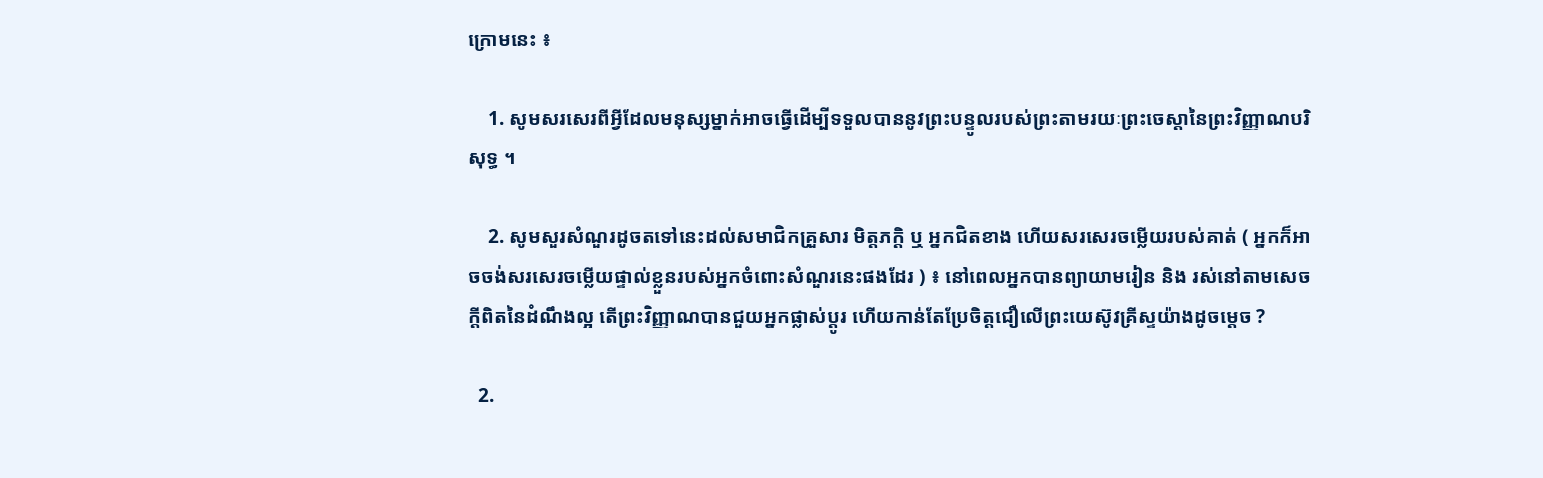ក្រោមនេះ ៖

    1. សូមសរសេរពីអ្វីដែលមនុស្សម្នាក់អាចធ្វើដើម្បីទទួលបាននូវព្រះបន្ទូលរបស់ព្រះតាមរយៈព្រះចេស្តានៃព្រះវិញ្ញាណបរិសុទ្ធ ។

    2. សូមសួរសំណួរដូចតទៅនេះដល់សមាជិកគ្រួសារ មិត្តភក្ដិ ឬ អ្នកជិតខាង ហើយសរសេរចម្លើយរបស់គាត់ ( អ្នកក៏អាចចង់សរសេរចម្លើយផ្ទាល់ខ្លួនរបស់អ្នកចំពោះសំណួរនេះផងដែរ ) ៖ នៅពេលអ្នកបានព្យាយាមរៀន និង រស់នៅតាមសេចក្តីពិតនៃដំណឹងល្អ តើព្រះវិញ្ញាណបានជួយអ្នកផ្លាស់ប្តូរ ហើយកាន់តែប្រែចិត្តជឿលើព្រះយេស៊ូវគ្រីស្ទយ៉ាងដូចម្ដេច ?

  2.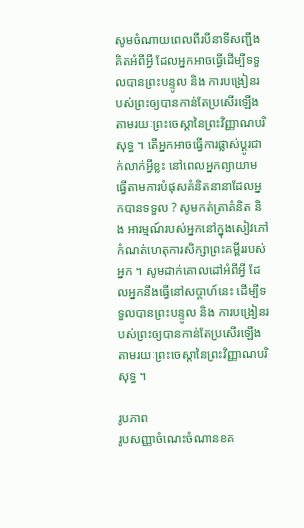សូមចំណាយពេលពីរបីនាទីសញ្ជឹងគិតអំពីអ្វី ដែលអ្នកអាចធ្វើដើម្បីទទួលបានព្រះបន្ទូល និង ការបង្រៀនរបស់ព្រះឲ្យបានកាន់តែប្រសើរឡើងតាមរយៈព្រះចេស្តានៃព្រះវិញ្ញាណបរិសុទ្ធ ។ តើអ្នកអាចធ្វើការផ្លាស់ប្តូរជាក់លាក់អ្វីខ្លះ នៅពេលអ្នកព្យាយាមធ្វើតាមការបំផុសគំនិតនានាដែលអ្នកបានទទួល ? សូមកត់ត្រាគំនិត និង អារម្មណ៍របស់អ្នកនៅក្នុងសៀវភៅកំណត់ហេតុការសិក្សាព្រះគម្ពីររបស់អ្នក ។ សូមដាក់គោលដៅអំពីអ្វី ដែលអ្នកនឹងធ្វើនៅសប្តាហ៍នេះ ដើម្បីទទួលបានព្រះបន្ទូល និង ការបង្រៀនរបស់ព្រះឲ្យបានកាន់តែប្រសើរឡើងតាមរយៈព្រះចេស្តានៃព្រះវិញ្ញាណបរិសុទ្ធ ។

រូបភាព
រូបសញ្ញាចំណេះចំណានខគ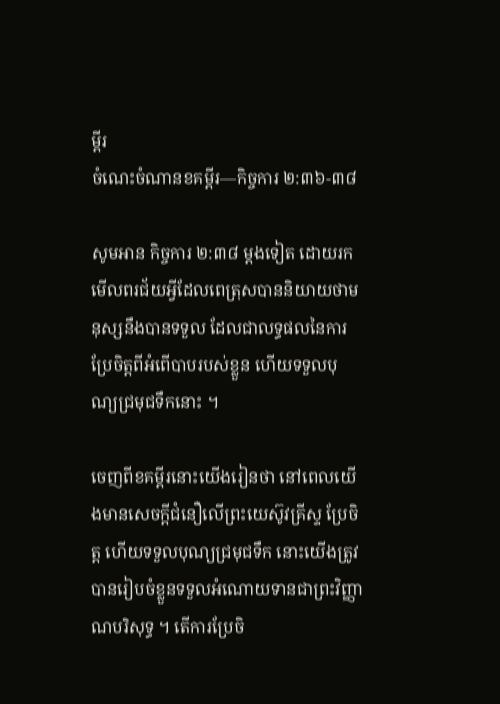ម្ពីរ
ចំណេះចំណានខគម្ពីរ—កិច្ចការ ២:៣៦-៣៨

សូមអាន កិច្ចការ ២:៣៨ ម្តងទៀត ដោយរកមើលពរជ័យអ្វីដែលពេត្រុសបាននិយាយថាមនុស្សនឹងបានទទួល ដែលជាលទ្ធផលនៃការប្រែចិត្តពីអំពើបាបរបស់ខ្លួន ហើយទទួលបុណ្យជ្រមុជទឹកនោះ ។

ចេញពីខគម្ពីរនោះយើងរៀនថា នៅពេលយើងមានសេចក្តីជំនឿលើព្រះយេស៊ូវគ្រីស្ទ ប្រែចិត្ត ហើយទទួលបុណ្យជ្រមុជទឹក នោះយើងត្រូវបានរៀបចំខ្លួនទទួលអំណោយទានជាព្រះវិញ្ញាណបរិសុទ្ធ ។ តើការប្រែចិ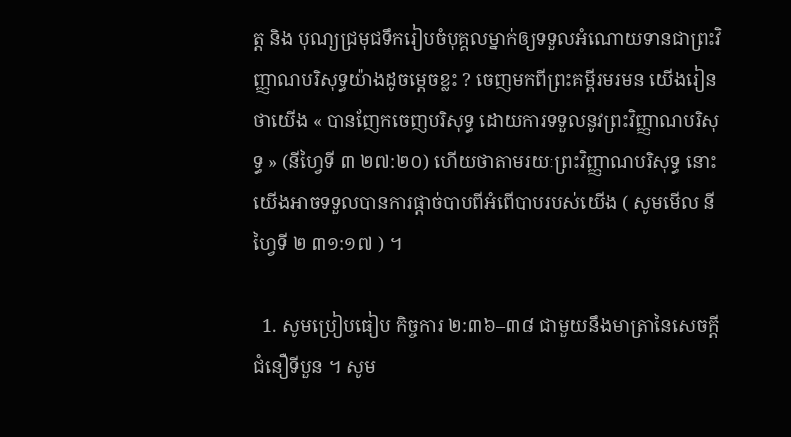ត្ត និង បុណ្យជ្រមុជទឹករៀបចំបុគ្គលម្នាក់ឲ្យទទួលអំណោយទានជាព្រះវិញ្ញាណបរិសុទ្ធយ៉ាងដូចម្តេចខ្លះ ? ចេញមកពីព្រះគម្ពីរមរមន យើងរៀនថាយើង « បានញែកចេញបរិសុទ្ធ ដោយការទទួលនូវព្រះវិញ្ញាណបរិសុទ្ធ » (នីហ្វៃទី ៣ ២៧:២០) ហើយថាតាមរយៈព្រះវិញ្ញាណបរិសុទ្ធ នោះយើងអាចទទួលបានការផ្តាច់បាបពីអំពើបាបរបស់យើង ( សូមមើល នីហ្វៃទី ២ ៣១:១៧ ) ។

  1. សូមប្រៀបធៀប កិច្ចការ ២:៣៦–៣៨ ជាមួយនឹងមាត្រានៃសេចក្តីជំនឿទីបួន ។ សូម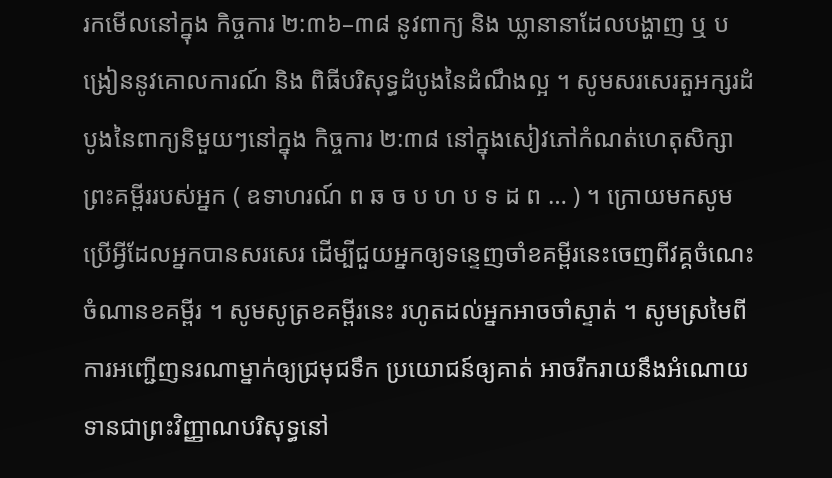រកមើលនៅក្នុង កិច្ចការ ២:៣៦–៣៨ នូវពាក្យ និង ឃ្លានានាដែលបង្ហាញ ឬ បង្រៀននូវគោលការណ៍ និង ពិធីបរិសុទ្ធដំបូងនៃដំណឹងល្អ ។ សូមសរសេរតួអក្សរដំបូងនៃពាក្យនិមួយៗនៅក្នុង កិច្ចការ ២:៣៨ នៅក្នុងសៀវភៅកំណត់ហេតុសិក្សាព្រះគម្ពីររបស់អ្នក ( ឧទាហរណ៍ ព ឆ ច ប ហ ប ទ ដ ព … ) ។ ក្រោយមកសូមប្រើអ្វីដែលអ្នកបានសរសេរ ដើម្បីជួយអ្នកឲ្យទន្ទេញចាំខគម្ពីរនេះចេញពីវគ្គចំណេះចំណានខគម្ពីរ ។ សូមសូត្រខគម្ពីរនេះ រហូតដល់អ្នកអាចចាំស្ទាត់ ។ សូមស្រមៃពីការអញ្ជើញនរណាម្នាក់ឲ្យជ្រមុជទឹក ប្រយោជន៍ឲ្យគាត់ អាចរីករាយនឹងអំណោយទានជាព្រះវិញ្ញាណបរិសុទ្ធនៅ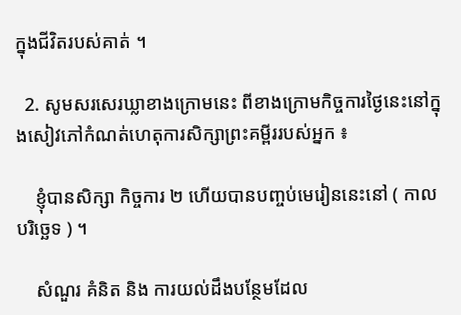ក្នុងជីវិតរបស់គាត់ ។

  2. សូមសរសេរឃ្លាខាងក្រោមនេះ ពីខាងក្រោមកិច្ចការថ្ងៃនេះនៅក្នុងសៀវភៅកំណត់ហេតុការសិក្សាព្រះគម្ពីររបស់អ្នក ៖

    ខ្ញុំបានសិក្សា កិច្ចការ ២ ហើយបានបញ្ចប់មេរៀននេះនៅ ( កាលបរិច្ឆេទ ) ។

    សំណួរ គំនិត និង ការយល់ដឹងបន្ថែមដែល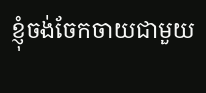ខ្ញុំចង់ចែកចាយជាមួយ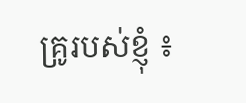គ្រូរបស់ខ្ញុំ ៖